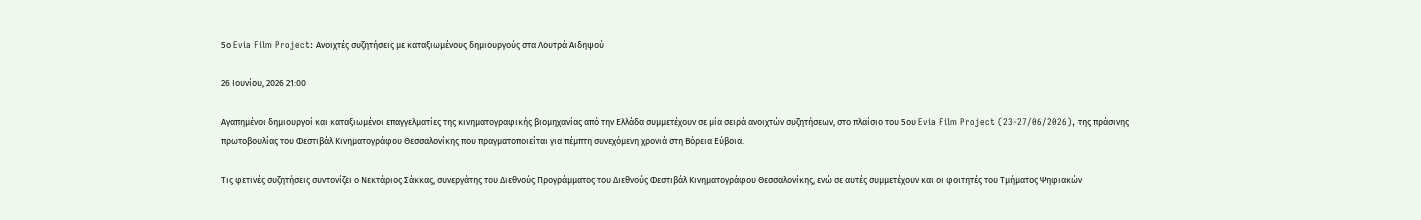5ο Evia Film Project: Ανοιχτές συζητήσεις με καταξιωμένους δημιουργούς στα Λουτρά Αιδηψού

26 Ιουνίου, 2026 21:00

Αγαπημένοι δημιουργοί και καταξιωμένοι επαγγελματίες της κινηματογραφικής βιομηχανίας από την Ελλάδα συμμετέχουν σε μία σειρά ανοιχτών συζητήσεων, στο πλαίσιο του 5ου Evia Film Project (23-27/06/2026), της πράσινης πρωτοβουλίας του Φεστιβάλ Κινηματογράφου Θεσσαλονίκης που πραγματοποιείται για πέμπτη συνεχόμενη χρονιά στη Βόρεια Εύβοια.

Τις φετινές συζητήσεις συντονίζει ο Νεκτάριος Σάκκας, συνεργάτης του Διεθνούς Προγράμματος του Διεθνούς Φεστιβάλ Κινηματογράφου Θεσσαλονίκης, ενώ σε αυτές συμμετέχουν και οι φοιτητές του Τμήματος Ψηφιακών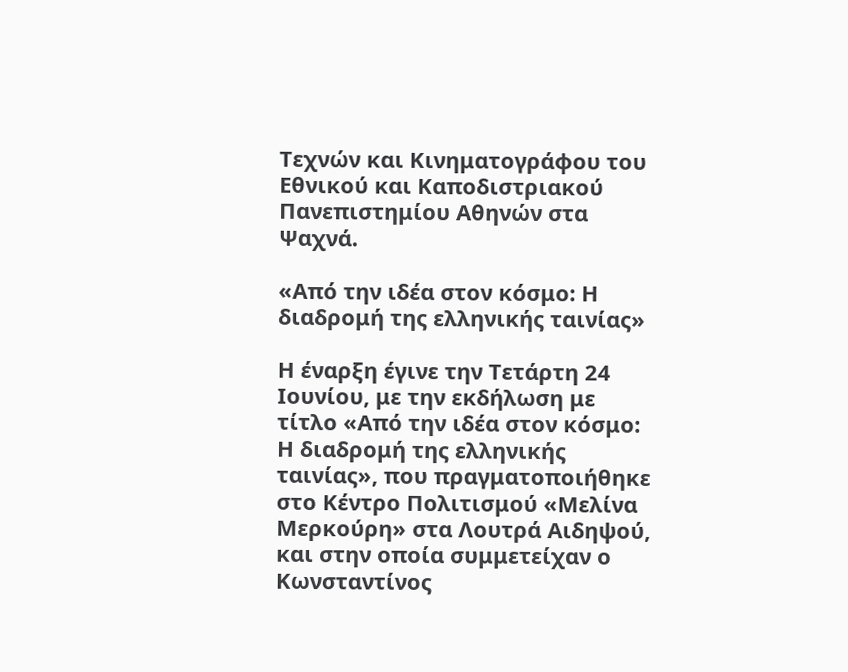Τεχνών και Κινηματογράφου του Εθνικού και Καποδιστριακού Πανεπιστημίου Αθηνών στα Ψαχνά.

«Από την ιδέα στον κόσμο: Η διαδρομή της ελληνικής ταινίας»

Η έναρξη έγινε την Τετάρτη 24 Ιουνίου, με την εκδήλωση με τίτλο «Από την ιδέα στον κόσμο: Η διαδρομή της ελληνικής ταινίας», που πραγματοποιήθηκε στο Κέντρο Πολιτισμού «Μελίνα Μερκούρη» στα Λουτρά Αιδηψού, και στην οποία συμμετείχαν ο Κωνσταντίνος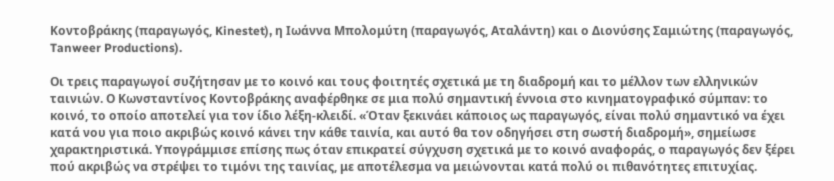Κοντοβράκης (παραγωγός, Kinestet), η Ιωάννα Μπολομύτη (παραγωγός, Αταλάντη) και ο Διονύσης Σαμιώτης (παραγωγός, Tanweer Productions).

Οι τρεις παραγωγοί συζήτησαν με το κοινό και τους φοιτητές σχετικά με τη διαδρομή και το μέλλον των ελληνικών ταινιών. Ο Κωνσταντίνος Κοντοβράκης αναφέρθηκε σε μια πολύ σημαντική έννοια στο κινηματογραφικό σύμπαν: το κοινό, το οποίο αποτελεί για τον ίδιο λέξη-κλειδί. «Όταν ξεκινάει κάποιος ως παραγωγός, είναι πολύ σημαντικό να έχει κατά νου για ποιο ακριβώς κοινό κάνει την κάθε ταινία, και αυτό θα τον οδηγήσει στη σωστή διαδρομή», σημείωσε χαρακτηριστικά. Υπογράμμισε επίσης πως όταν επικρατεί σύγχυση σχετικά με το κοινό αναφοράς, ο παραγωγός δεν ξέρει πού ακριβώς να στρέψει το τιμόνι της ταινίας, με αποτέλεσμα να μειώνονται κατά πολύ οι πιθανότητες επιτυχίας.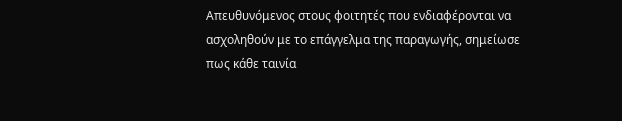Απευθυνόμενος στους φοιτητές που ενδιαφέρονται να ασχοληθούν με το επάγγελμα της παραγωγής, σημείωσε πως κάθε ταινία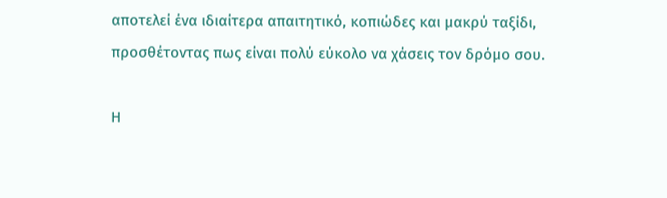αποτελεί ένα ιδιαίτερα απαιτητικό, κοπιώδες και μακρύ ταξίδι, προσθέτοντας πως είναι πολύ εύκολο να χάσεις τον δρόμο σου.

Η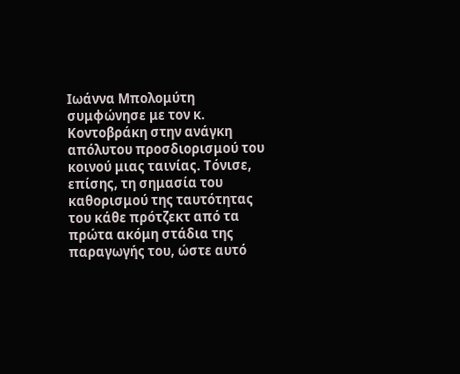Ιωάννα Μπολομύτη συμφώνησε με τον κ. Κοντοβράκη στην ανάγκη απόλυτου προσδιορισμού του κοινού μιας ταινίας. Τόνισε, επίσης, τη σημασία του καθορισμού της ταυτότητας του κάθε πρότζεκτ από τα πρώτα ακόμη στάδια της παραγωγής του, ώστε αυτό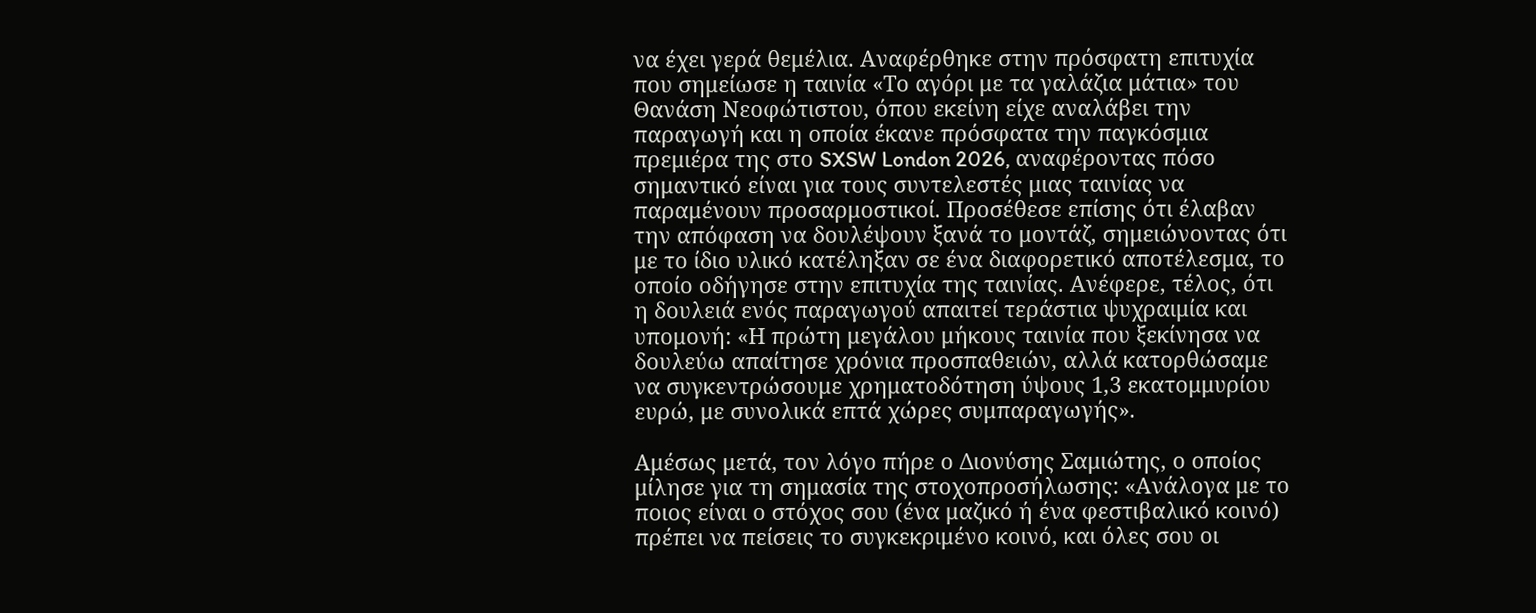να έχει γερά θεμέλια. Αναφέρθηκε στην πρόσφατη επιτυχία που σημείωσε η ταινία «Το αγόρι με τα γαλάζια μάτια» του Θανάση Νεοφώτιστου, όπου εκείνη είχε αναλάβει την παραγωγή και η οποία έκανε πρόσφατα την παγκόσμια πρεμιέρα της στο SXSW London 2026, αναφέροντας πόσο σημαντικό είναι για τους συντελεστές μιας ταινίας να παραμένουν προσαρμοστικοί. Προσέθεσε επίσης ότι έλαβαν την απόφαση να δουλέψουν ξανά το μοντάζ, σημειώνοντας ότι με το ίδιο υλικό κατέληξαν σε ένα διαφορετικό αποτέλεσμα, το οποίο οδήγησε στην επιτυχία της ταινίας. Ανέφερε, τέλος, ότι η δουλειά ενός παραγωγού απαιτεί τεράστια ψυχραιμία και υπομονή: «Η πρώτη μεγάλου μήκους ταινία που ξεκίνησα να δουλεύω απαίτησε χρόνια προσπαθειών, αλλά κατορθώσαμε να συγκεντρώσουμε χρηματοδότηση ύψους 1,3 εκατομμυρίου ευρώ, με συνολικά επτά χώρες συμπαραγωγής».

Αμέσως μετά, τον λόγο πήρε ο Διονύσης Σαμιώτης, ο οποίος μίλησε για τη σημασία της στοχοπροσήλωσης: «Ανάλογα με το ποιος είναι ο στόχος σου (ένα μαζικό ή ένα φεστιβαλικό κοινό) πρέπει να πείσεις το συγκεκριμένο κοινό, και όλες σου οι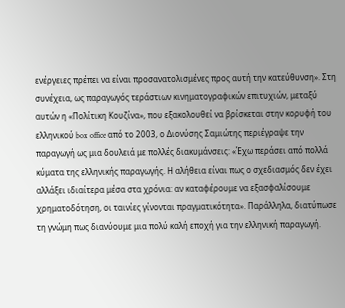ενέργειες πρέπει να είναι προσανατολισμένες προς αυτή την κατεύθυνση». Στη συνέχεια, ως παραγωγός τεράστιων κινηματογραφικών επιτυχιών, μεταξύ αυτών η «Πολίτικη Κουζίνα», που εξακολουθεί να βρίσκεται στην κορυφή του ελληνικού box office από το 2003, ο Διονύσης Σαμιώτης περιέγραψε την παραγωγή ως μια δουλειά με πολλές διακυμάνσεις: «Έχω περάσει από πολλά κύματα της ελληνικής παραγωγής. Η αλήθεια είναι πως ο σχεδιασμός δεν έχει αλλάξει ιδιαίτερα μέσα στα χρόνια: αν καταφέρουμε να εξασφαλίσουμε χρηματοδότηση, οι ταινίες γίνονται πραγματικότητα». Παράλληλα, διατύπωσε τη γνώμη πως διανύουμε μια πολύ καλή εποχή για την ελληνική παραγωγή.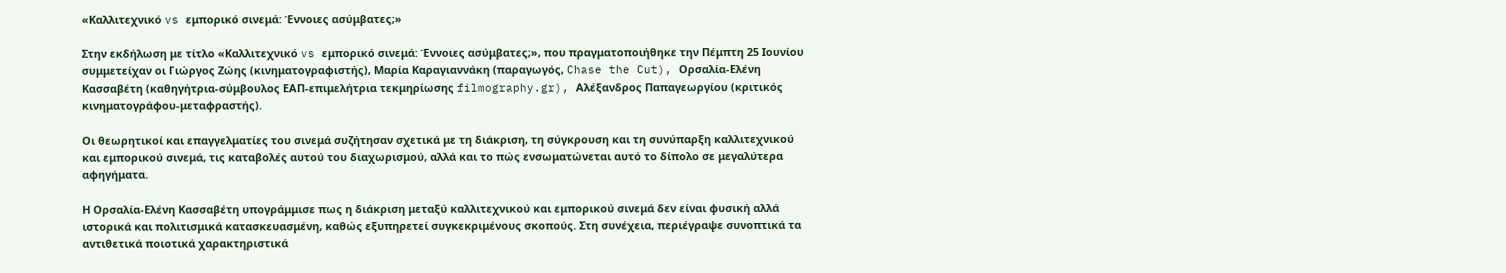«Καλλιτεχνικό vs εμπορικό σινεμά: Έννοιες ασύμβατες;»

Στην εκδήλωση με τίτλο «Καλλιτεχνικό vs εμπορικό σινεμά: Έννοιες ασύμβατες;», που πραγματοποιήθηκε την Πέμπτη 25 Ιουνίου συμμετείχαν οι Γιώργος Ζώης (κινηματογραφιστής), Μαρία Καραγιαννάκη (παραγωγός, Chase the Cut), Ορσαλία-Ελένη Κασσαβέτη (καθηγήτρια-σύμβουλος ΕΑΠ-επιμελήτρια τεκμηρίωσης filmography.gr), Αλέξανδρος Παπαγεωργίου (κριτικός κινηματογράφου-μεταφραστής).

Οι θεωρητικοί και επαγγελματίες του σινεμά συζήτησαν σχετικά με τη διάκριση, τη σύγκρουση και τη συνύπαρξη καλλιτεχνικού και εμπορικού σινεμά, τις καταβολές αυτού του διαχωρισμού, αλλά και το πώς ενσωματώνεται αυτό το δίπολο σε μεγαλύτερα αφηγήματα.

Η Ορσαλία-Ελένη Κασσαβέτη υπογράμμισε πως η διάκριση μεταξύ καλλιτεχνικού και εμπορικού σινεμά δεν είναι φυσική αλλά ιστορικά και πολιτισμικά κατασκευασμένη, καθώς εξυπηρετεί συγκεκριμένους σκοπούς. Στη συνέχεια, περιέγραψε συνοπτικά τα αντιθετικά ποιοτικά χαρακτηριστικά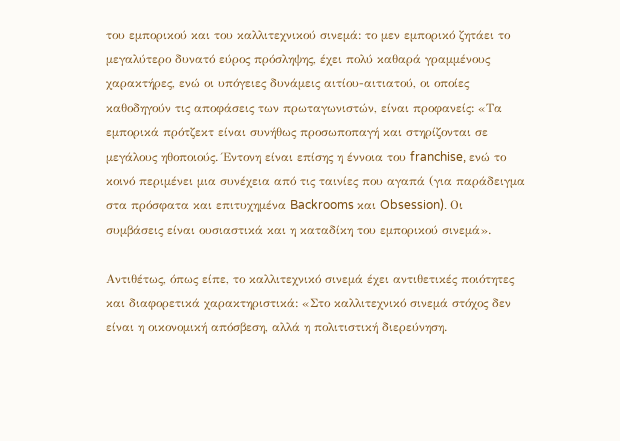του εμπορικού και του καλλιτεχνικού σινεμά: το μεν εμπορικό ζητάει το μεγαλύτερο δυνατό εύρος πρόσληψης, έχει πολύ καθαρά γραμμένους χαρακτήρες, ενώ οι υπόγειες δυνάμεις αιτίου-αιτιατού, οι οποίες καθοδηγούν τις αποφάσεις των πρωταγωνιστών, είναι προφανείς: «Τα εμπορικά πρότζεκτ είναι συνήθως προσωποπαγή και στηρίζονται σε μεγάλους ηθοποιούς. Έντονη είναι επίσης η έννοια του franchise, ενώ το κοινό περιμένει μια συνέχεια από τις ταινίες που αγαπά (για παράδειγμα στα πρόσφατα και επιτυχημένα Backrooms και Obsession). Οι συμβάσεις είναι ουσιαστικά και η καταδίκη του εμπορικού σινεμά».

Αντιθέτως, όπως είπε, το καλλιτεχνικό σινεμά έχει αντιθετικές ποιότητες και διαφορετικά χαρακτηριστικά: «Στο καλλιτεχνικό σινεμά στόχος δεν είναι η οικονομική απόσβεση, αλλά η πολιτιστική διερεύνηση.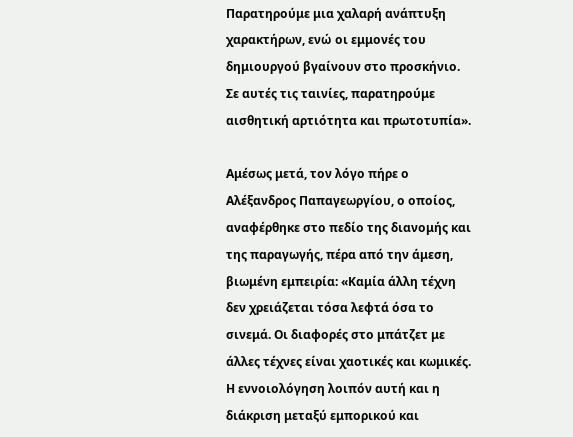Παρατηρούμε μια χαλαρή ανάπτυξη χαρακτήρων, ενώ οι εμμονές του δημιουργού βγαίνουν στο προσκήνιο. Σε αυτές τις ταινίες, παρατηρούμε αισθητική αρτιότητα και πρωτοτυπία».

Αμέσως μετά, τον λόγο πήρε ο Αλέξανδρος Παπαγεωργίου, ο οποίος, αναφέρθηκε στο πεδίο της διανομής και της παραγωγής, πέρα από την άμεση, βιωμένη εμπειρία: «Καμία άλλη τέχνη δεν χρειάζεται τόσα λεφτά όσα το σινεμά. Οι διαφορές στο μπάτζετ με άλλες τέχνες είναι χαοτικές και κωμικές. Η εννοιολόγηση λοιπόν αυτή και η διάκριση μεταξύ εμπορικού και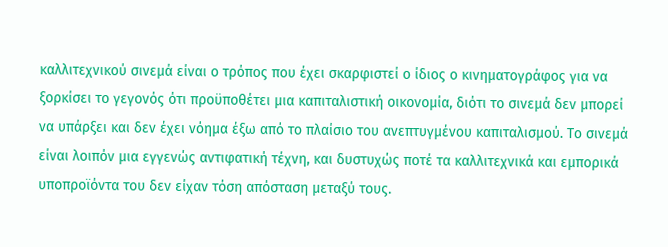καλλιτεχνικού σινεμά είναι ο τρόπος που έχει σκαρφιστεί ο ίδιος ο κινηματογράφος για να ξορκίσει το γεγονός ότι προϋποθέτει μια καπιταλιστική οικονομία, διότι το σινεμά δεν μπορεί να υπάρξει και δεν έχει νόημα έξω από το πλαίσιο του ανεπτυγμένου καπιταλισμού. Το σινεμά είναι λοιπόν μια εγγενώς αντιφατική τέχνη, και δυστυχώς ποτέ τα καλλιτεχνικά και εμπορικά υποπροϊόντα του δεν είχαν τόση απόσταση μεταξύ τους.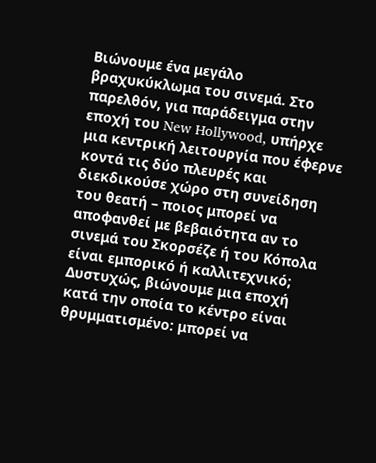Βιώνουμε ένα μεγάλο βραχυκύκλωμα του σινεμά. Στο παρελθόν, για παράδειγμα στην εποχή του New Hollywood, υπήρχε μια κεντρική λειτουργία που έφερνε κοντά τις δύο πλευρές και διεκδικούσε χώρο στη συνείδηση του θεατή – ποιος μπορεί να αποφανθεί με βεβαιότητα αν το σινεμά του Σκορσέζε ή του Κόπολα είναι εμπορικό ή καλλιτεχνικό; Δυστυχώς, βιώνουμε μια εποχή κατά την οποία το κέντρο είναι θρυμματισμένο: μπορεί να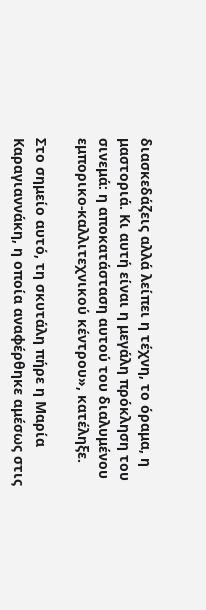διασκεδάζεις αλλά λείπει η τέχνη, το όραμα, η μαστοριά. Κι αυτή είναι η μεγάλη πρόκληση του σινεμά: η αποκατάσταση αυτού του διαλυμένου εμπορικο-καλλιτεχνικού κέντρου», κατέληξε.

Στο σημείο αυτό, τη σκυτάλη πήρε η Μαρία Καραγιαννάκη, η οποία αναφέρθηκε αμέσως στις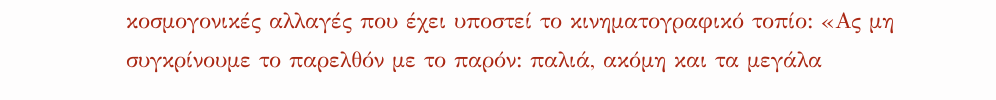κοσμογονικές αλλαγές που έχει υποστεί το κινηματογραφικό τοπίο: «Ας μη συγκρίνουμε το παρελθόν με το παρόν: παλιά, ακόμη και τα μεγάλα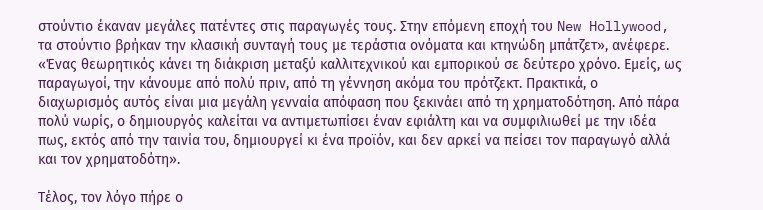στούντιο έκαναν μεγάλες πατέντες στις παραγωγές τους. Στην επόμενη εποχή του New Hollywood, τα στούντιο βρήκαν την κλασική συνταγή τους με τεράστια ονόματα και κτηνώδη μπάτζετ», ανέφερε. «Ένας θεωρητικός κάνει τη διάκριση μεταξύ καλλιτεχνικού και εμπορικού σε δεύτερο χρόνο. Εμείς, ως παραγωγοί, την κάνουμε από πολύ πριν, από τη γέννηση ακόμα του πρότζεκτ. Πρακτικά, ο διαχωρισμός αυτός είναι μια μεγάλη γενναία απόφαση που ξεκινάει από τη χρηματοδότηση. Από πάρα πολύ νωρίς, ο δημιουργός καλείται να αντιμετωπίσει έναν εφιάλτη και να συμφιλιωθεί με την ιδέα πως, εκτός από την ταινία του, δημιουργεί κι ένα προϊόν, και δεν αρκεί να πείσει τον παραγωγό αλλά και τον χρηματοδότη».

Τέλος, τον λόγο πήρε ο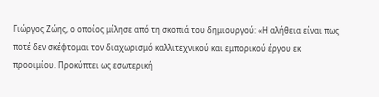Γιώργος Ζώης, ο οποίος μίλησε από τη σκοπιά του δημιουργού: «Η αλήθεια είναι πως ποτέ δεν σκέφτομαι τον διαχωρισμό καλλιτεχνικού και εμπορικού έργου εκ προοιμίου. Προκύπτει ως εσωτερική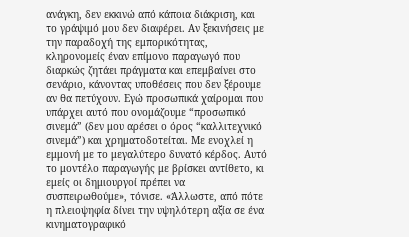ανάγκη, δεν εκκινώ από κάποια διάκριση, και το γράψιμό μου δεν διαφέρει. Αν ξεκινήσεις με την παραδοχή της εμπορικότητας, κληρονομείς έναν επίμονο παραγωγό που διαρκώς ζητάει πράγματα και επεμβαίνει στο σενάριο, κάνοντας υποθέσεις που δεν ξέρουμε αν θα πετύχουν. Εγώ προσωπικά χαίρομαι που υπάρχει αυτό που ονομάζουμε “προσωπικό σινεμά” (δεν μου αρέσει ο όρος “καλλιτεχνικό σινεμά”) και χρηματοδοτείται. Με ενοχλεί η εμμονή με το μεγαλύτερο δυνατό κέρδος. Αυτό το μοντέλο παραγωγής με βρίσκει αντίθετο, κι εμείς οι δημιουργοί πρέπει να συσπειρωθούμε», τόνισε. «Άλλωστε, από πότε η πλειοψηφία δίνει την υψηλότερη αξία σε ένα κινηματογραφικό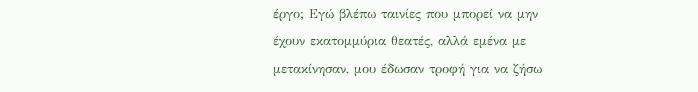έργο; Εγώ βλέπω ταινίες που μπορεί να μην έχουν εκατομμύρια θεατές, αλλά εμένα με μετακίνησαν, μου έδωσαν τροφή για να ζήσω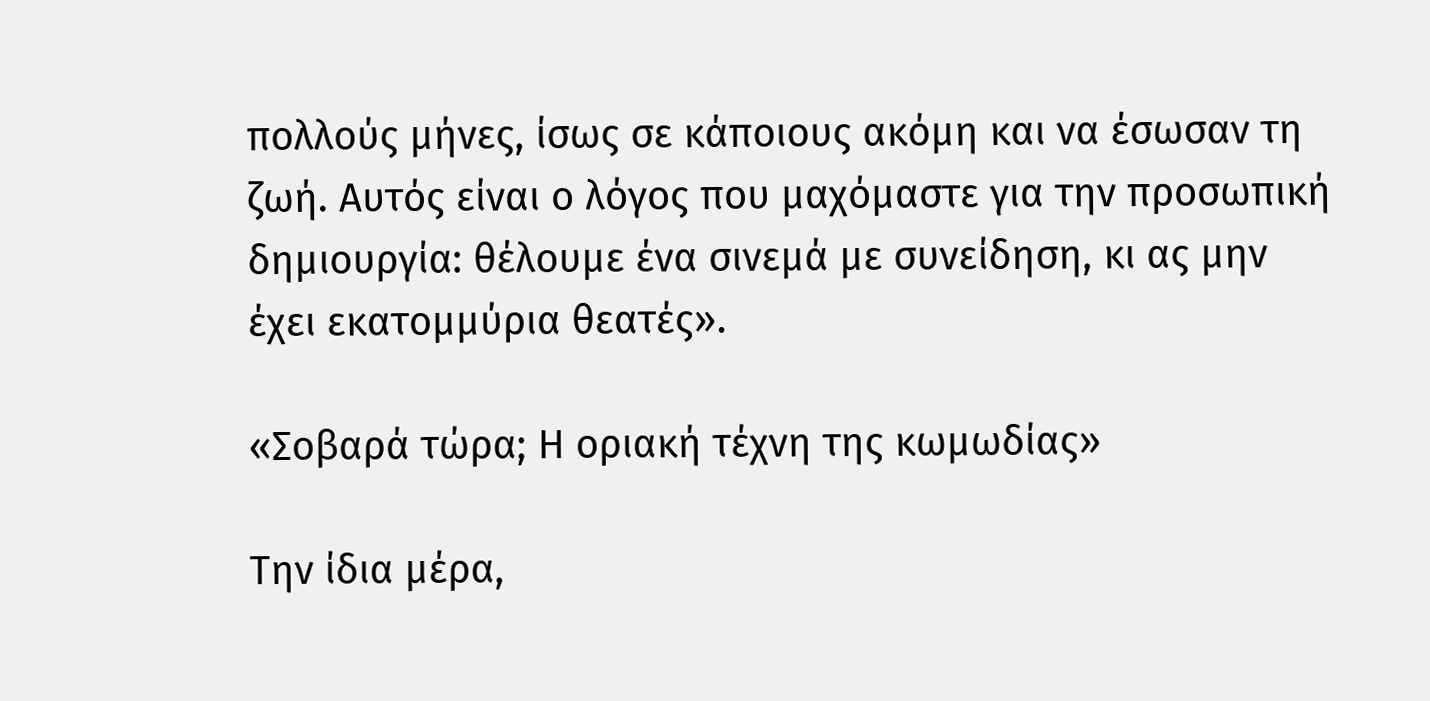πολλούς μήνες, ίσως σε κάποιους ακόμη και να έσωσαν τη ζωή. Αυτός είναι ο λόγος που μαχόμαστε για την προσωπική δημιουργία: θέλουμε ένα σινεμά με συνείδηση, κι ας μην έχει εκατομμύρια θεατές».

«Σοβαρά τώρα; Η οριακή τέχνη της κωμωδίας»

Την ίδια μέρα,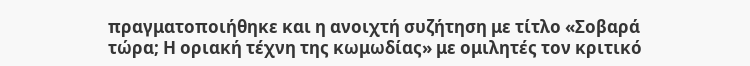πραγματοποιήθηκε και η ανοιχτή συζήτηση με τίτλο «Σοβαρά τώρα; Η οριακή τέχνη της κωμωδίας» με ομιλητές τον κριτικό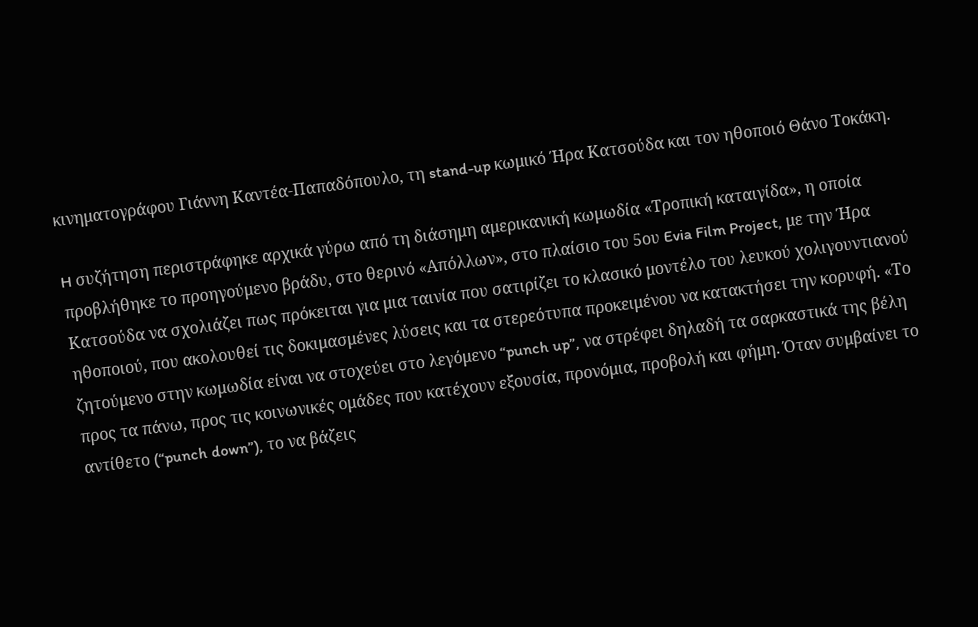κινηματογράφου Γιάννη Καντέα-Παπαδόπουλο, τη stand-up κωμικό Ήρα Κατσούδα και τον ηθοποιό Θάνο Τοκάκη.

H συζήτηση περιστράφηκε αρχικά γύρω από τη διάσημη αμερικανική κωμωδία «Τροπική καταιγίδα», η οποία προβλήθηκε το προηγούμενο βράδυ, στο θερινό «Απόλλων», στο πλαίσιο του 5ου Evia Film Project, με την Ήρα Κατσούδα να σχολιάζει πως πρόκειται για μια ταινία που σατιρίζει το κλασικό μοντέλο του λευκού χολιγουντιανού ηθοποιού, που ακολουθεί τις δοκιμασμένες λύσεις και τα στερεότυπα προκειμένου να κατακτήσει την κορυφή. «Το ζητούμενο στην κωμωδία είναι να στοχεύει στο λεγόμενο “punch up”, να στρέφει δηλαδή τα σαρκαστικά της βέλη προς τα πάνω, προς τις κοινωνικές ομάδες που κατέχουν εξουσία, προνόμια, προβολή και φήμη. Όταν συμβαίνει το αντίθετο (“punch down”), το να βάζεις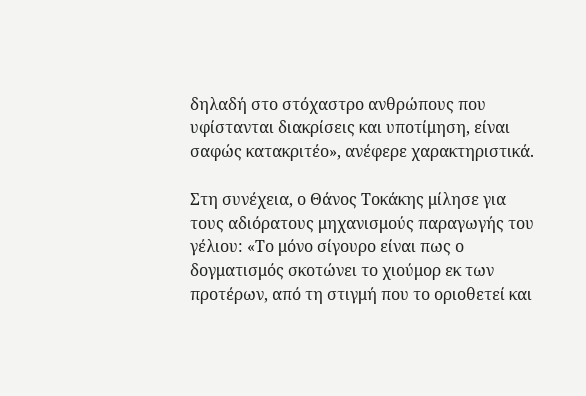δηλαδή στο στόχαστρο ανθρώπους που υφίστανται διακρίσεις και υποτίμηση, είναι σαφώς κατακριτέο», ανέφερε χαρακτηριστικά.

Στη συνέχεια, ο Θάνος Τοκάκης μίλησε για τους αδιόρατους μηχανισμούς παραγωγής του γέλιου: «Το μόνο σίγουρο είναι πως ο δογματισμός σκοτώνει το χιούμορ εκ των προτέρων, από τη στιγμή που το οριοθετεί και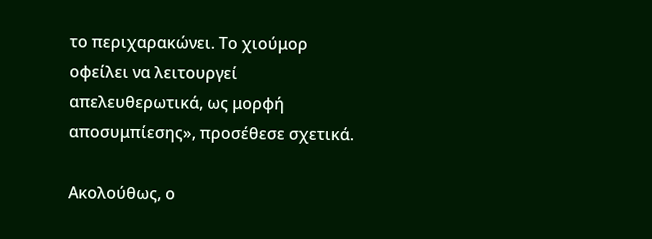το περιχαρακώνει. Το χιούμορ οφείλει να λειτουργεί απελευθερωτικά, ως μορφή αποσυμπίεσης», προσέθεσε σχετικά.

Ακολούθως, ο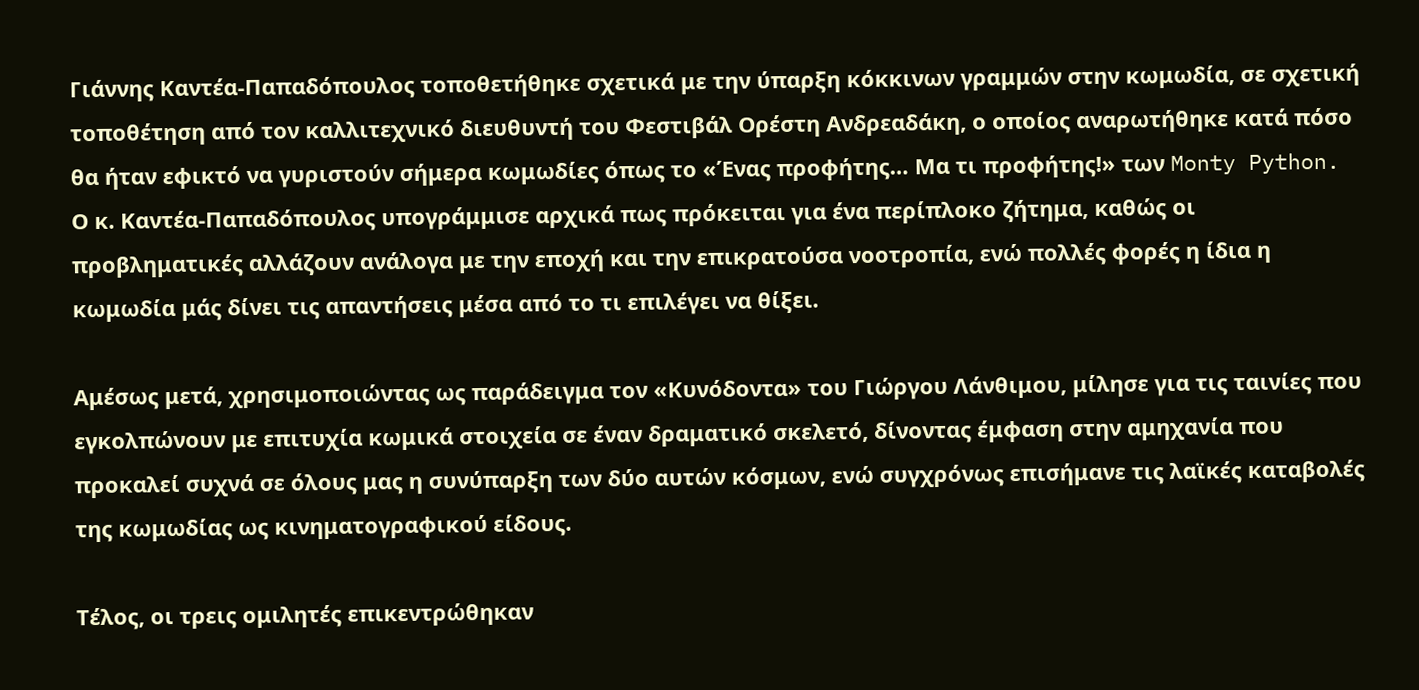Γιάννης Καντέα-Παπαδόπουλος τοποθετήθηκε σχετικά με την ύπαρξη κόκκινων γραμμών στην κωμωδία, σε σχετική τοποθέτηση από τον καλλιτεχνικό διευθυντή του Φεστιβάλ Ορέστη Ανδρεαδάκη, ο οποίος αναρωτήθηκε κατά πόσο θα ήταν εφικτό να γυριστούν σήμερα κωμωδίες όπως το «Ένας προφήτης… Μα τι προφήτης!» των Monty Python. Ο κ. Καντέα-Παπαδόπουλος υπογράμμισε αρχικά πως πρόκειται για ένα περίπλοκο ζήτημα, καθώς οι προβληματικές αλλάζουν ανάλογα με την εποχή και την επικρατούσα νοοτροπία, ενώ πολλές φορές η ίδια η κωμωδία μάς δίνει τις απαντήσεις μέσα από το τι επιλέγει να θίξει.

Αμέσως μετά, χρησιμοποιώντας ως παράδειγμα τον «Κυνόδοντα» του Γιώργου Λάνθιμου, μίλησε για τις ταινίες που εγκολπώνουν με επιτυχία κωμικά στοιχεία σε έναν δραματικό σκελετό, δίνοντας έμφαση στην αμηχανία που προκαλεί συχνά σε όλους μας η συνύπαρξη των δύο αυτών κόσμων, ενώ συγχρόνως επισήμανε τις λαϊκές καταβολές της κωμωδίας ως κινηματογραφικού είδους.

Τέλος, οι τρεις ομιλητές επικεντρώθηκαν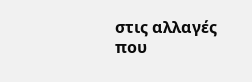στις αλλαγές που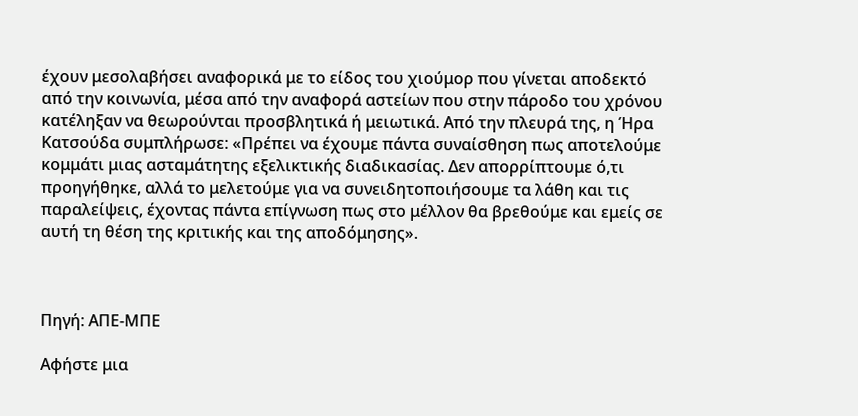έχουν μεσολαβήσει αναφορικά με το είδος του χιούμορ που γίνεται αποδεκτό από την κοινωνία, μέσα από την αναφορά αστείων που στην πάροδο του χρόνου κατέληξαν να θεωρούνται προσβλητικά ή μειωτικά. Από την πλευρά της, η Ήρα Κατσούδα συμπλήρωσε: «Πρέπει να έχουμε πάντα συναίσθηση πως αποτελούμε κομμάτι μιας ασταμάτητης εξελικτικής διαδικασίας. Δεν απορρίπτουμε ό,τι προηγήθηκε, αλλά το μελετούμε για να συνειδητοποιήσουμε τα λάθη και τις παραλείψεις, έχοντας πάντα επίγνωση πως στο μέλλον θα βρεθούμε και εμείς σε αυτή τη θέση της κριτικής και της αποδόμησης».



Πηγή: ΑΠΕ-ΜΠΕ

Αφήστε μια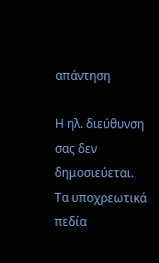απάντηση

Η ηλ. διεύθυνση σας δεν δημοσιεύεται. Τα υποχρεωτικά πεδία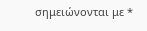σημειώνονται με *